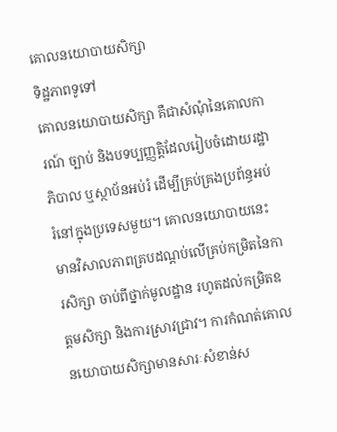គោលនយោបាយសិក្សា
ទិដ្ឋភាពទូទៅ
គោលនយោបាយសិក្សា គឺជាសំណុំនៃគោលការណ៍ ច្បាប់ និងបទប្បញ្ញត្តិដែលរៀបចំដោយរដ្ឋាភិបាល ឬស្ថាប័នអប់រំ ដើម្បីគ្រប់គ្រងប្រព័ន្ធអប់រំនៅក្នុងប្រទេសមួយ។ គោលនយោបាយនេះមានវិសាលភាពគ្របដណ្តប់លើគ្រប់កម្រិតនៃការសិក្សា ចាប់ពីថ្នាក់មូលដ្ឋាន រហូតដល់កម្រិតឧត្តមសិក្សា និងការស្រាវជ្រាវ។ ការកំណត់គោលនយោបាយសិក្សាមានសារៈសំខាន់ស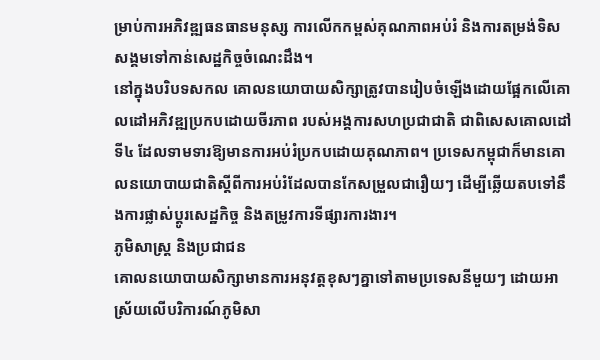ម្រាប់ការអភិវឌ្ឍធនធានមនុស្ស ការលើកកម្ពស់គុណភាពអប់រំ និងការតម្រង់ទិសសង្គមទៅកាន់សេដ្ឋកិច្ចចំណេះដឹង។
នៅក្នុងបរិបទសកល គោលនយោបាយសិក្សាត្រូវបានរៀបចំឡើងដោយផ្អែកលើគោលដៅអភិវឌ្ឍប្រកបដោយចីរភាព របស់អង្គការសហប្រជាជាតិ ជាពិសេសគោលដៅទី៤ ដែលទាមទារឱ្យមានការអប់រំប្រកបដោយគុណភាព។ ប្រទេសកម្ពុជាក៏មានគោលនយោបាយជាតិស្តីពីការអប់រំដែលបានកែសម្រួលជារឿយៗ ដើម្បីឆ្លើយតបទៅនឹងការផ្លាស់ប្តូរសេដ្ឋកិច្ច និងតម្រូវការទីផ្សារការងារ។
ភូមិសាស្ត្រ និងប្រជាជន
គោលនយោបាយសិក្សាមានការអនុវត្តខុសៗគ្នាទៅតាមប្រទេសនីមួយៗ ដោយអាស្រ័យលើបរិការណ៍ភូមិសា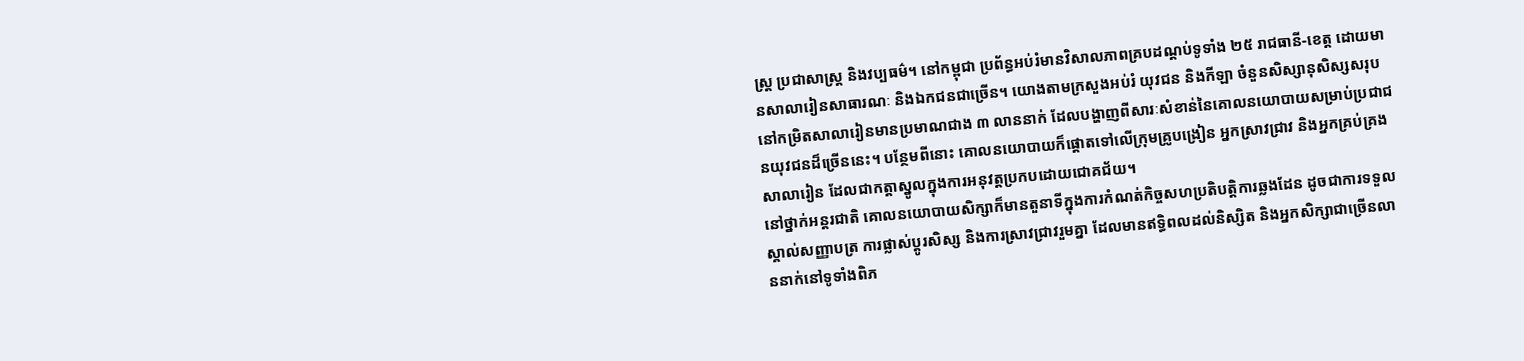ស្ត្រ ប្រជាសាស្ត្រ និងវប្បធម៌។ នៅកម្ពុជា ប្រព័ន្ធអប់រំមានវិសាលភាពគ្របដណ្តប់ទូទាំង ២៥ រាជធានី-ខេត្ត ដោយមានសាលារៀនសាធារណៈ និងឯកជនជាច្រើន។ យោងតាមក្រសួងអប់រំ យុវជន និងកីឡា ចំនួនសិស្សានុសិស្សសរុបនៅកម្រិតសាលារៀនមានប្រមាណជាង ៣ លាននាក់ ដែលបង្ហាញពីសារៈសំខាន់នៃគោលនយោបាយសម្រាប់ប្រជាជនយុវជនដ៏ច្រើននេះ។ បន្ថែមពីនោះ គោលនយោបាយក៏ផ្តោតទៅលើក្រុមគ្រូបង្រៀន អ្នកស្រាវជ្រាវ និងអ្នកគ្រប់គ្រងសាលារៀន ដែលជាកត្តាស្នូលក្នុងការអនុវត្តប្រកបដោយជោគជ័យ។
នៅថ្នាក់អន្តរជាតិ គោលនយោបាយសិក្សាក៏មានតួនាទីក្នុងការកំណត់កិច្ចសហប្រតិបត្តិការឆ្លងដែន ដូចជាការទទួលស្គាល់សញ្ញាបត្រ ការផ្លាស់ប្តូរសិស្ស និងការស្រាវជ្រាវរួមគ្នា ដែលមានឥទ្ធិពលដល់និស្សិត និងអ្នកសិក្សាជាច្រើនលាននាក់នៅទូទាំងពិភ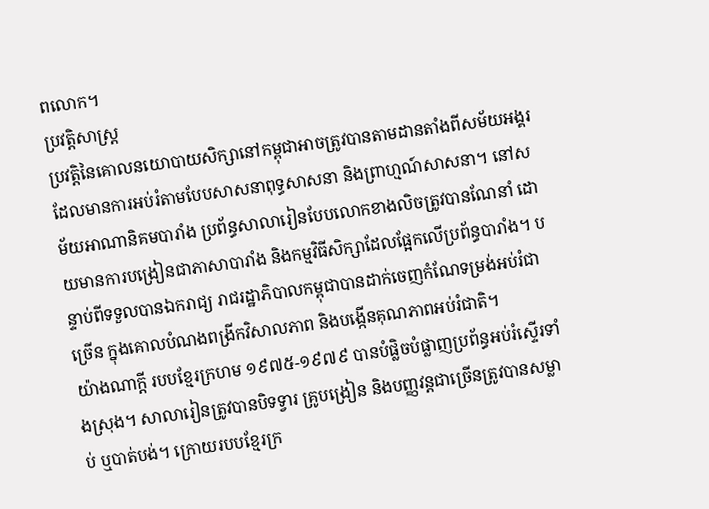ពលោក។
ប្រវត្តិសាស្ត្រ
ប្រវត្តិនៃគោលនយោបាយសិក្សានៅកម្ពុជាអាចត្រូវបានតាមដានតាំងពីសម័យអង្គរ ដែលមានការអប់រំតាមបែបសាសនាពុទ្ធសាសនា និងព្រាហ្មណ៍សាសនា។ នៅសម័យអាណានិគមបារាំង ប្រព័ន្ធសាលារៀនបែបលោកខាងលិចត្រូវបានណែនាំ ដោយមានការបង្រៀនជាភាសាបារាំង និងកម្មវិធីសិក្សាដែលផ្អែកលើប្រព័ន្ធបារាំង។ បន្ទាប់ពីទទួលបានឯករាជ្យ រាជរដ្ឋាភិបាលកម្ពុជាបានដាក់ចេញកំណែទម្រង់អប់រំជាច្រើន ក្នុងគោលបំណងពង្រីកវិសាលភាព និងបង្កើនគុណភាពអប់រំជាតិ។
យ៉ាងណាក្ដី របបខ្មែរក្រហម ១៩៧៥-១៩៧៩ បានបំផ្លិចបំផ្លាញប្រព័ន្ធអប់រំស្ទើរទាំងស្រុង។ សាលារៀនត្រូវបានបិទទ្វារ គ្រូបង្រៀន និងបញ្ញវន្តជាច្រើនត្រូវបានសម្លាប់ ឬបាត់បង់។ ក្រោយរបបខ្មែរក្រ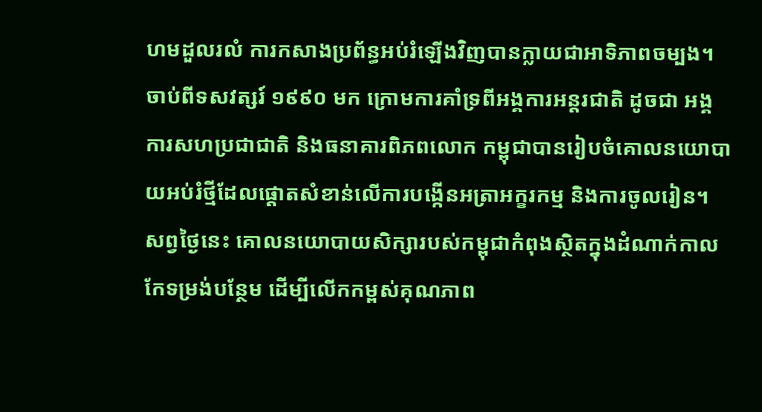ហមដួលរលំ ការកសាងប្រព័ន្ធអប់រំឡើងវិញបានក្លាយជាអាទិភាពចម្បង។ ចាប់ពីទសវត្សរ៍ ១៩៩០ មក ក្រោមការគាំទ្រពីអង្គការអន្តរជាតិ ដូចជា អង្គការសហប្រជាជាតិ និងធនាគារពិភពលោក កម្ពុជាបានរៀបចំគោលនយោបាយអប់រំថ្មីដែលផ្តោតសំខាន់លើការបង្កើនអត្រាអក្ខរកម្ម និងការចូលរៀន។
សព្វថ្ងៃនេះ គោលនយោបាយសិក្សារបស់កម្ពុជាកំពុងស្ថិតក្នុងដំណាក់កាលកែទម្រង់បន្ថែម ដើម្បីលើកកម្ពស់គុណភាព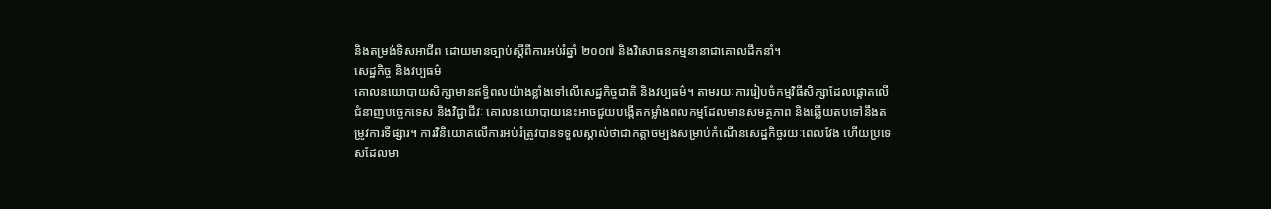និងតម្រង់ទិសអាជីព ដោយមានច្បាប់ស្តីពីការអប់រំឆ្នាំ ២០០៧ និងវិសោធនកម្មនានាជាគោលដឹកនាំ។
សេដ្ឋកិច្ច និងវប្បធម៌
គោលនយោបាយសិក្សាមានឥទ្ធិពលយ៉ាងខ្លាំងទៅលើសេដ្ឋកិច្ចជាតិ និងវប្បធម៌។ តាមរយៈការរៀបចំកម្មវិធីសិក្សាដែលផ្តោតលើជំនាញបច្ចេកទេស និងវិជ្ជាជីវៈ គោលនយោបាយនេះអាចជួយបង្កើតកម្លាំងពលកម្មដែលមានសមត្ថភាព និងឆ្លើយតបទៅនឹងតម្រូវការទីផ្សារ។ ការវិនិយោគលើការអប់រំត្រូវបានទទួលស្គាល់ថាជាកត្តាចម្បងសម្រាប់កំណើនសេដ្ឋកិច្ចរយៈពេលវែង ហើយប្រទេសដែលមា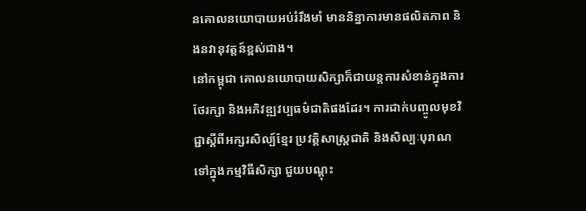នគោលនយោបាយអប់រំរឹងមាំ មាននិន្នាការមានផលិតភាព និងនវានុវត្តន៍ខ្ពស់ជាង។
នៅកម្ពុជា គោលនយោបាយសិក្សាក៏ជាយន្តការសំខាន់ក្នុងការថែរក្សា និងអភិវឌ្ឍវប្បធម៌ជាតិផងដែរ។ ការដាក់បញ្ចូលមុខវិជ្ជាស្តីពីអក្សរសិល្ប៍ខ្មែរ ប្រវត្តិសាស្ត្រជាតិ និងសិល្បៈបុរាណទៅក្នុងកម្មវិធីសិក្សា ជួយបណ្តុះ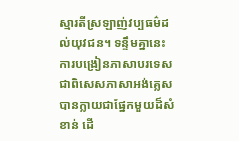ស្មារតីស្រឡាញ់វប្បធម៌ដល់យុវជន។ ទន្ទឹមគ្នានេះ ការបង្រៀនភាសាបរទេស ជាពិសេសភាសាអង់គ្លេស បានក្លាយជាផ្នែកមួយដ៏សំខាន់ ដើ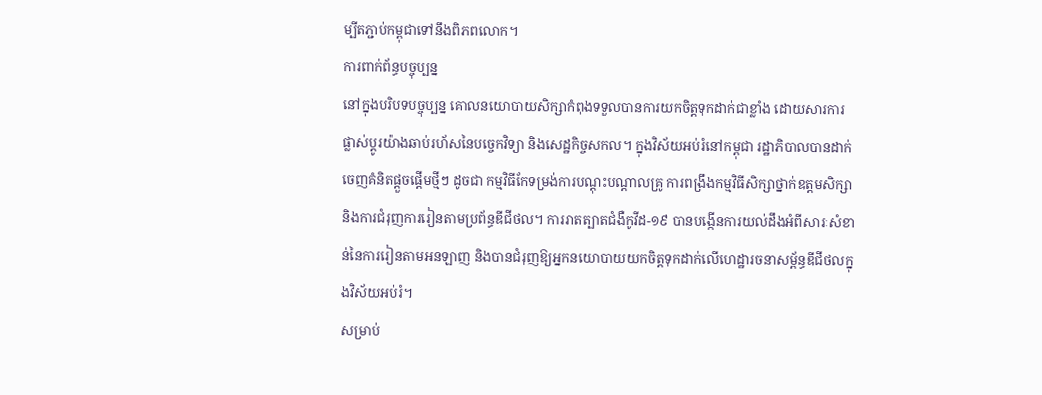ម្បីតភ្ជាប់កម្ពុជាទៅនឹងពិភពលោក។
ការពាក់ព័ន្ធបច្ចុប្បន្ន
នៅក្នុងបរិបទបច្ចុប្បន្ន គោលនយោបាយសិក្សាកំពុងទទួលបានការយកចិត្តទុកដាក់ជាខ្លាំង ដោយសារការផ្លាស់ប្តូរយ៉ាងឆាប់រហ័សនៃបច្ចេកវិទ្យា និងសេដ្ឋកិច្ចសកល។ ក្នុងវិស័យអប់រំនៅកម្ពុជា រដ្ឋាភិបាលបានដាក់ចេញគំនិតផ្តួចផ្តើមថ្មីៗ ដូចជា កម្មវិធីកែទម្រង់ការបណ្តុះបណ្តាលគ្រូ ការពង្រឹងកម្មវិធីសិក្សាថ្នាក់ឧត្តមសិក្សា និងការជំរុញការរៀនតាមប្រព័ន្ធឌីជីថល។ ការរាតត្បាតជំងឺកូវីដ-១៩ បានបង្កើនការយល់ដឹងអំពីសារៈសំខាន់នៃការរៀនតាមអនឡាញ និងបានជំរុញឱ្យអ្នកនយោបាយយកចិត្តទុកដាក់លើហេដ្ឋារចនាសម្ព័ន្ធឌីជីថលក្នុងវិស័យអប់រំ។
សម្រាប់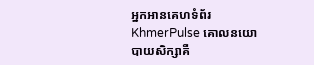អ្នកអានគេហទំព័រ KhmerPulse គោលនយោបាយសិក្សាគឺ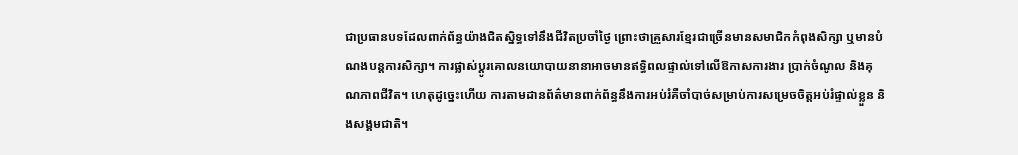ជាប្រធានបទដែលពាក់ព័ន្ធយ៉ាងជិតស្និទ្ធទៅនឹងជីវិតប្រចាំថ្ងៃ ព្រោះថាគ្រួសារខ្មែរជាច្រើនមានសមាជិកកំពុងសិក្សា ឬមានបំណងបន្តការសិក្សា។ ការផ្លាស់ប្តូរគោលនយោបាយនានាអាចមានឥទ្ធិពលផ្ទាល់ទៅលើឱកាសការងារ ប្រាក់ចំណូល និងគុណភាពជីវិត។ ហេតុដូច្នេះហើយ ការតាមដានព័ត៌មានពាក់ព័ន្ធនឹងការអប់រំគឺចាំបាច់សម្រាប់ការសម្រេចចិត្តអប់រំផ្ទាល់ខ្លួន និងសង្គមជាតិ។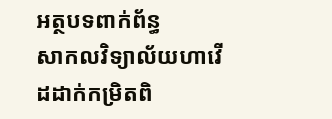អត្ថបទពាក់ព័ន្ធ
សាកលវិទ្យាល័យហាវើដដាក់កម្រិតពិ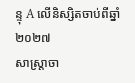ន្ទុ A លើនិស្សិតចាប់ពីឆ្នាំ២០២៧
សាស្ត្រាចា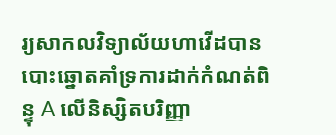រ្យសាកលវិទ្យាល័យហាវើដបានបោះឆ្នោតគាំទ្រការដាក់កំណត់ពិន្ទុ A លើនិស្សិតបរិញ្ញា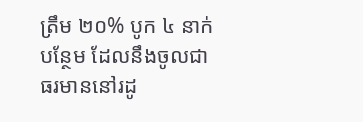ត្រឹម ២០% បូក ៤ នាក់បន្ថែម ដែលនឹងចូលជាធរមាននៅរដូ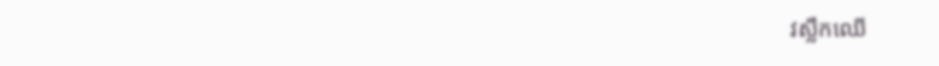វស្លឹកឈើ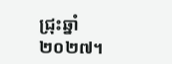ជ្រុះឆ្នាំ ២០២៧។